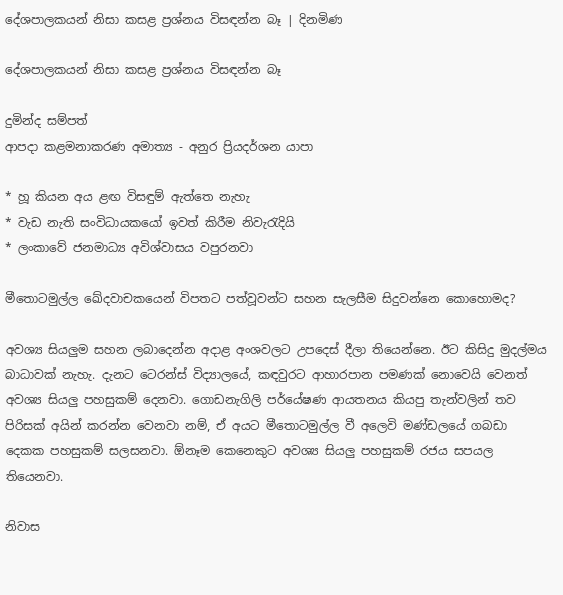දේශපාලකයන් නිසා කසළ ප්‍රශ්නය විසඳන්න බෑ | දිනමිණ

දේශපාලකයන් නිසා කසළ ප්‍රශ්නය විසඳන්න බෑ

දුමින්ද සම්පත්
ආපදා කළමනාකරණ අමාත්‍ය - අනුර ප්‍රියදර්ශන යාපා

* හූ කියන අය ළඟ විසඳුම් ඇත්තෙ නැහැ
* වැඩ නැති සංවිධායකයෝ ඉවත් කිරීම නිවැරැදියි
* ලංකාවේ ජනමාධ්‍ය අවිශ්වාසය වපුරනවා

මීතොටමුල්ල ඛේදවාචකයෙන් විපතට පත්වූවන්ට සහන සැලසීම සිදුවන්නෙ කොහොමද?

අවශ්‍ය සියලුම සහන ලබාදෙන්න අදාළ අංශවලට උපදෙස් දීලා තියෙන්නෙ. ඊට කිසිදු මුදල්මය බාධාවක් නැහැ. දැනට ටෙරන්ස් විද්‍යාලයේ, කඳවුරට ආහාරපාන පමණක් නොවෙයි වෙනත් අවශ්‍ය සියලු පහසුකම් දෙනවා. ගොඩනැගිලි පර්යේෂණ ආයතනය කියපු තැන්වලින් තව පිරිසක් අයින් කරන්න වෙනවා නම්, ඒ අයට මීතොටමුල්ල වී අලෙවි මණ්ඩලයේ ගබඩා දෙකක පහසුකම් සලසනවා. ඕනෑම කෙනෙකුට අවශ්‍ය සියලු පහසුකම් රජය සපයල තියෙනවා.

නිවාස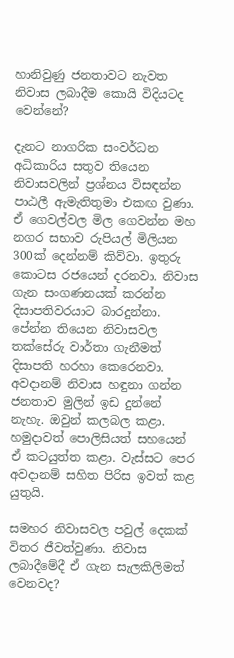හානිවුණු ජනතාවට නැවත නිවාස ලබාදීම කොයි විදියටද වෙන්නේ?

දැනට නාගරික සංවර්ධන අධිකාරිය සතුව තියෙන නිවාසවලින් ප්‍රශ්නය විසඳන්න පාඨලී ඇමැතිතුමා එකඟ වුණා. ඒ ගෙවල්වල මිල ගෙවන්න මහ නගර සභාව රුපියල් මිලියන 300ක් දෙන්නම් කිව්වා. ඉතුරු කොටස රජයෙන් දරනවා. නිවාස ගැන සංගණනයක් කරන්න දිසාපතිවරයාට බාරදුන්නා. පේන්න තියෙන නිවාසවල තක්සේරු වාර්තා ගැනීමත් දිසාපති හරහා කෙරෙනවා. අවදානම් නිවාස හඳුනා ගන්න ජනතාව මුලින් ඉඩ දුන්නේ නැහැ. ඔවුන් කලබල කළා. හමුදාවත් පොලිසියත් සහයෙන් ඒ කටයුත්ත කළා. වැස්සට පෙර අවදානම් සහිත පිරිස ඉවත් කළ යුතුයි.

සමහර නිවාසවල පවුල් දෙකක් විතර ජීවත්වුණා. නිවාස ලබාදීමේදී ඒ ගැන සැලකිලිමත් වෙනවද?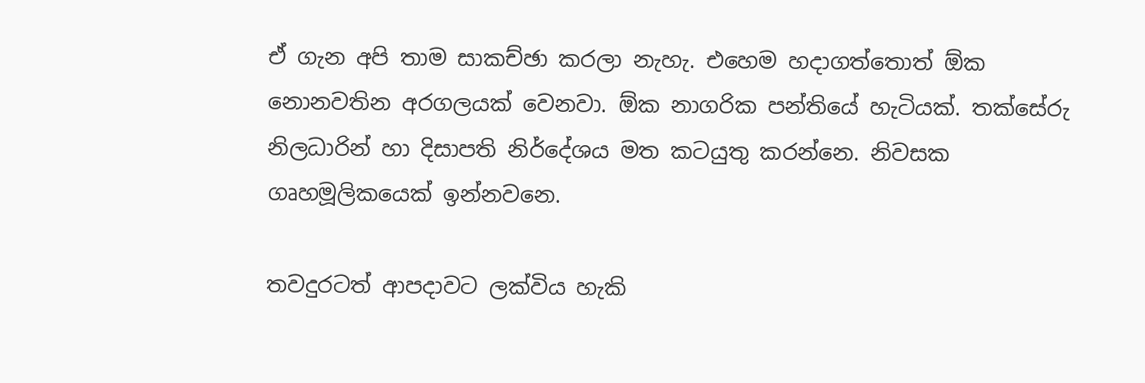ඒ ගැන අපි තාම සාකච්ඡා කරලා නැහැ. එහෙම හදාගත්තොත් ඕක නොනවතින අරගලයක් වෙනවා. ඕක නාගරික පන්තියේ හැටියක්. තක්සේරු නිලධාරින් හා දිසාපති නිර්දේශය මත කටයුතු කරන්නෙ. නිවසක ගෘහමූලිකයෙක් ඉන්නවනෙ.

තවදුරටත් ආපදාවට ලක්විය හැකි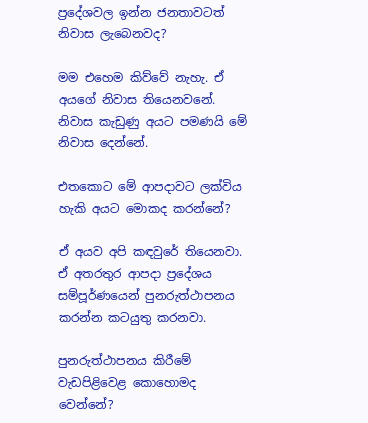ප්‍රදේශවල ඉන්න ජනතාවටත් නිවාස ලැබෙනවද?

මම එහෙම කිව්වේ නැහැ. ඒ අයගේ නිවාස තියෙනවනේ. නිවාස කැඩුණු අයට පමණයි මේ නිවාස දෙන්නේ.

එතකොට මේ ආපදාවට ලක්විය හැකි අයට මොකද කරන්නේ?

ඒ අයව අපි කඳවුරේ තියෙනවා. ඒ අතරතුර ආපදා ප්‍රදේශය සම්පූර්ණයෙන් පුනරුත්ථාපනය කරන්න කටයුතු කරනවා.

පුනරුත්ථාපනය කිරීමේ වැඩපිළිවෙළ කොහොමද වෙන්නේ?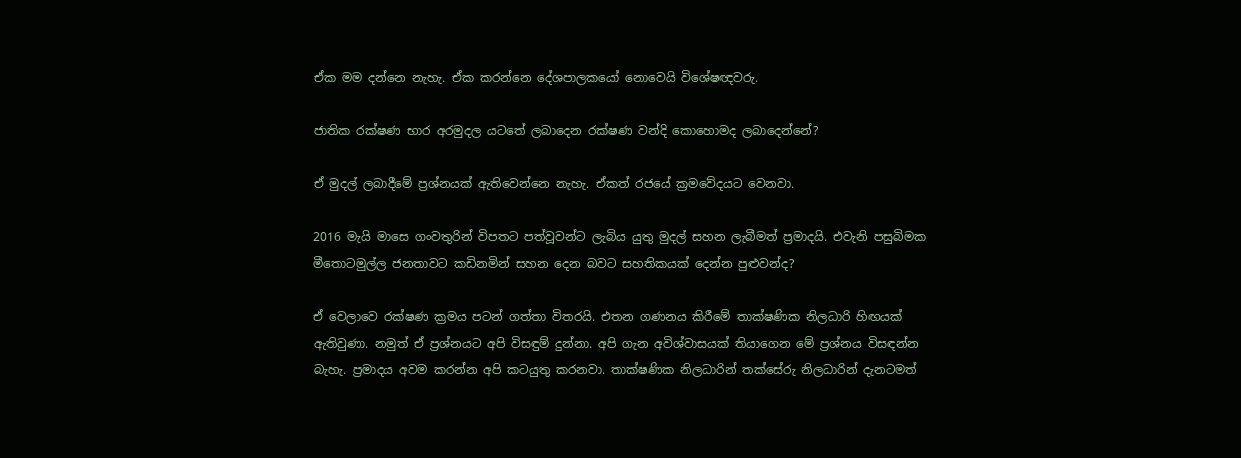ඒක මම දන්නෙ නැහැ. ඒක කරන්නෙ දේශපාලකයෝ නොවෙයි විශේෂඥවරු.

ජාතික රක්ෂණ භාර අරමුදල යටතේ ලබාදෙන රක්ෂණ වන්දි කොහොමද ලබාදෙන්නේ?

ඒ මුදල් ලබාදීමේ ප්‍රශ්නයක් ඇතිවෙන්නෙ නැහැ. ඒකත් රජයේ ක්‍රමවේදයට වෙනවා.

2016 මැයි මාසෙ ගංවතුරින් විපතට පත්වූවන්ට ලැබිය යුතු මුදල් සහන ලැබීමත් ප්‍රමාදයි. එවැනි පසුබිමක මීතොටමුල්ල ජනතාවට කඩිනමින් සහන දෙන බවට සහතිකයක් දෙන්න පුළුවන්ද?

ඒ වෙලාවෙ රක්ෂණ ක්‍රමය පටන් ගත්තා විතරයි. එතන ගණනය කිරීමේ තාක්ෂණික නිලධාරි හිඟයක් ඇතිවුණා. නමුත් ඒ ප්‍රශ්නයට අපි විසඳුම් දුන්නා. අපි ගැන අවිශ්වාසයක් තියාගෙන මේ ප්‍රශ්නය විසඳන්න බැහැ. ප්‍රමාදය අවම කරන්න අපි කටයුතු කරනවා. තාක්ෂණික නිලධාරින් තක්සේරු නිලධාරින් දැනටමත්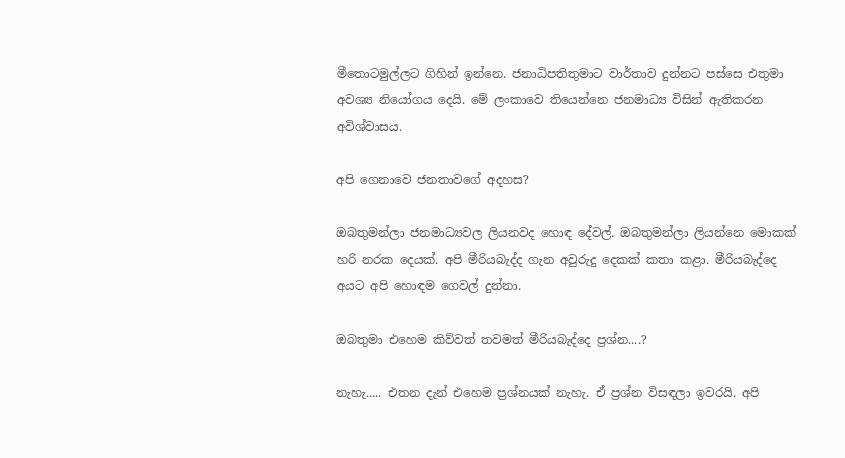මීතොටමුල්ලට ගිහින් ඉන්නෙ. ජනාධිපතිතුමාට වාර්තාව දුන්නට පස්සෙ එතුමා අවශ්‍ය නියෝගය දෙයි. මේ ලංකාවෙ තියෙන්නෙ ජනමාධ්‍ය විසින් ඇතිකරන අවිශ්වාසය.

අපි ගෙනාවෙ ජනතාවගේ අදහස?

ඔබතුමන්ලා ජනමාධ්‍යවල ලියනවද හොඳ දේවල්. ඔබතුමන්ලා ලියන්නෙ මොකක් හරි නරක දෙයක්. අපි මීරියබැද්ද ගැන අවුරුදු දෙකක් කතා කළා. මීරියබැද්දෙ අයට අපි හොඳම ගෙවල් දුන්නා.

ඔබතුමා එහෙම කිව්වත් තවමත් මීරියබැද්දෙ ප්‍රශ්න‍‍....?

නැහැ..... එතන දැන් එහෙම ප්‍රශ්නයක් නැහැ. ඒ ප්‍රශ්න විසඳලා ඉවරයි. අපි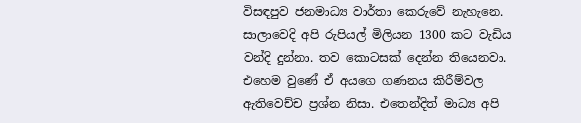විසඳපුව ජනමාධ්‍ය වාර්තා කෙරුවේ නැහැනෙ. සාලාවෙදි අපි රුපියල් මිලියන 1300 කට වැඩිය වන්දි දුන්නා. තව කොටසක් දෙන්න තියෙනවා. එහෙම වුණේ ඒ අයගෙ ගණනය කිරීම්වල ඇතිවෙච්ච ප්‍රශ්න නිසා. එතෙන්දිත් මාධ්‍ය අපි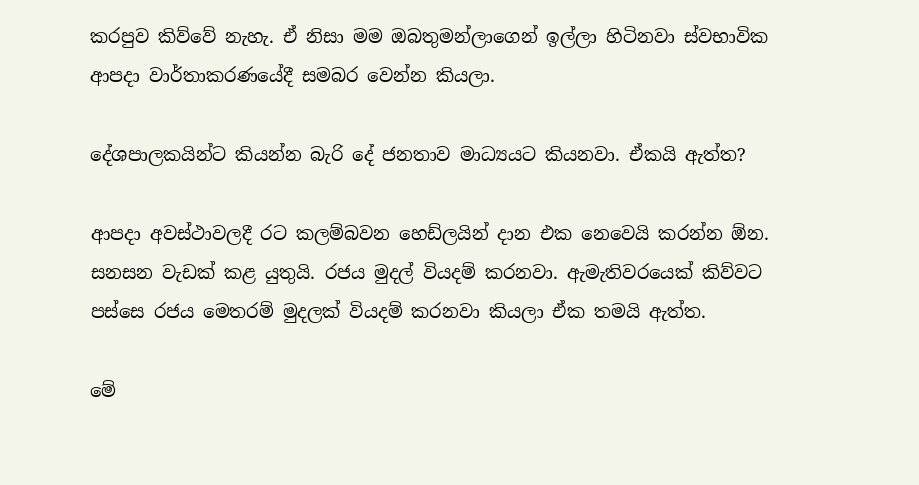කරපුව කිව්වේ නැහැ. ඒ නිසා මම ඔබතුමන්ලාගෙන් ඉල්ලා හිටිනවා ස්වභාවික ආපදා වාර්තාකරණයේදී සමබර වෙන්න කියලා.

දේශපාලකයින්ට කියන්න බැරි දේ ජනතාව මාධ්‍යයට කියනවා. ඒකයි ඇත්ත?

ආපදා අවස්ථාවලදී රට කලම්බවන හෙඩ්ලයින් දාන එක නෙවෙයි කරන්න ඕන. සනසන වැඩක් කළ යුතුයි. රජය මුදල් වියදම් කරනවා. ඇමැතිවරයෙක් කිව්වට පස්සෙ රජය මෙතරම් මුදලක් වියදම් කරනවා කියලා ඒක තමයි ඇත්ත.

මේ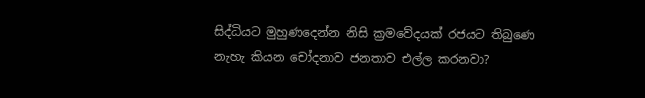සිද්ධියට මුහුණදෙන්න නිසි ක්‍රමවේදයක් රජයට තිබුණෙ නැහැ කියන චෝදනාව ජනතාව එල්ල කරනවා?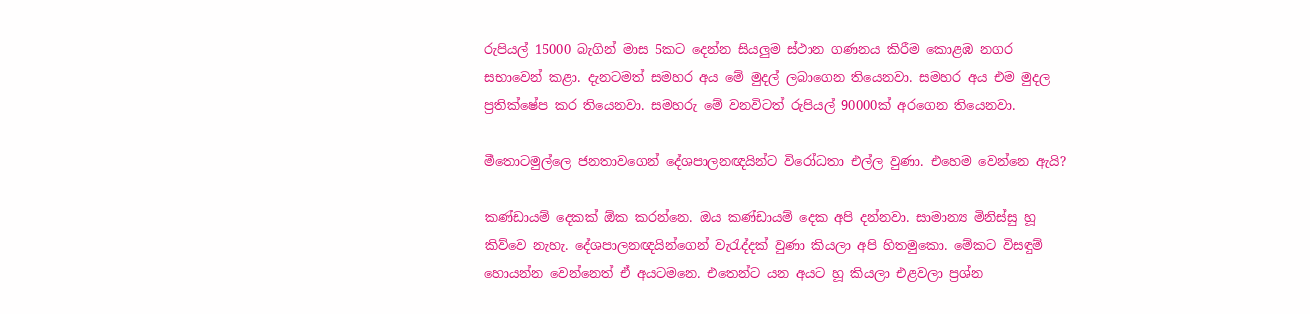රුපියල් 15000 බැගින් මාස 5කට දෙන්න සියලුම ස්ථාන ගණනය කිරීම කොළඹ නගර සභාවෙන් කළා. දැනටමත් සමහර අය මේ මුදල් ලබාගෙන තියෙනවා. සමහර අය එම මුදල ප්‍රතික්ෂේප කර තියෙනවා. සමහරු මේ වනවිටත් රුපියල් 90000ක් අරගෙන තියෙනවා.

මීතොටමුල්ලෙ ජනතාවගෙන් දේශපාලනඥයින්ට විරෝධතා එල්ල වුණා. එහෙම වෙන්නෙ ඇයි?

කණ්ඩායම් දෙකක් ඕක කරන්නෙ. ඔය කණ්ඩායම් දෙක අපි දන්නවා. සාමාන්‍ය මිනිස්සු හූ කිව්වෙ නැහැ. දේශපාලනඥයින්ගෙන් වැරැද්දක් වුණා කියලා අපි හිතමුකො. මේකට විසඳුම් හොයන්න වෙන්නෙත් ඒ අයටමනෙ. එතෙන්ට යන අයට හූ කියලා එළවලා ප්‍රශ්න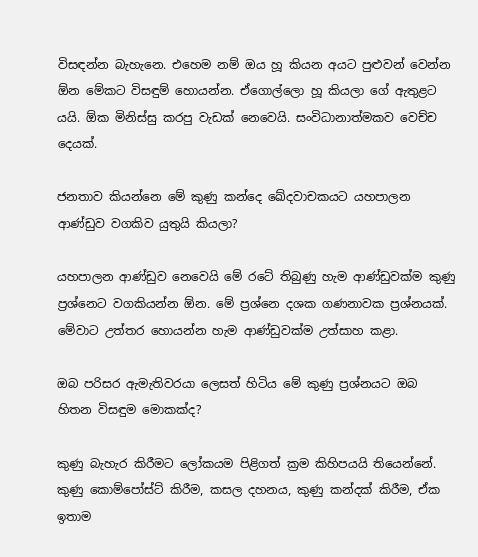විසඳන්න බැහැනෙ. එහෙම නම් ඔය හූ කියන අයට පුළුවන් වෙන්න ඕන මේකට විසඳුම් හොයන්න. ඒගොල්ලො හූ කියලා ගේ ඇතුළට යයි. ඕක මිනිස්සු කරපු වැඩක් නෙවෙයි. සංවිධානාත්මකව වෙච්ච දෙයක්.

ජනතාව කියන්නෙ මේ කුණු කන්දෙ ඛේදවාචකයට යහපාලන ආණ්ඩුව වගකිව යුතුයි කියලා?

යහපාලන ආණ්ඩුව නෙවෙයි මේ රටේ තිබුණු හැම ආණ්ඩුවක්ම කුණු ප්‍රශ්නෙට වගකියන්න ඕන. මේ ප්‍රශ්නෙ දශක ගණනාවක ප්‍රශ්නයක්. මේවාට උත්තර හොයන්න හැම ආණ්ඩුවක්ම උත්සාහ කළා.

ඔබ පරිසර ඇමැතිවරයා ලෙසත් හිටිය මේ කුණු ප්‍රශ්නයට ඔබ හි‍තන විසඳුම මොකක්ද?

කුණු බැහැර කිරීමට ලෝකයම පිළිගත් ක්‍රම කිහිපයයි තියෙන්නේ. කුණු කොම්පෝස්ට් කිරීම, කසල දහනය, කුණු කන්දක් කිරීම, ඒක ඉතාම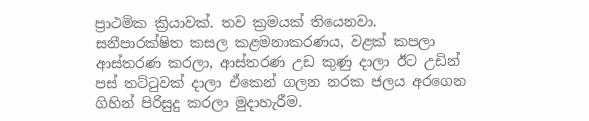ප්‍රාථමික ක්‍රියාවක්. තව ක්‍රමයක් තියෙනවා. සනීපාරක්ෂිත කසල කළමනාකරණය, වළක් කපලා ආස්තරණ කරලා, ආස්තරණ උඩ කුණු දාලා ඊට උඩින් පස් තට්ටුවක් දාලා ඒකෙන් ගලන නරක ජලය අරගෙන ගිහින් පිරිසුදු කරලා මුදාහැරීම.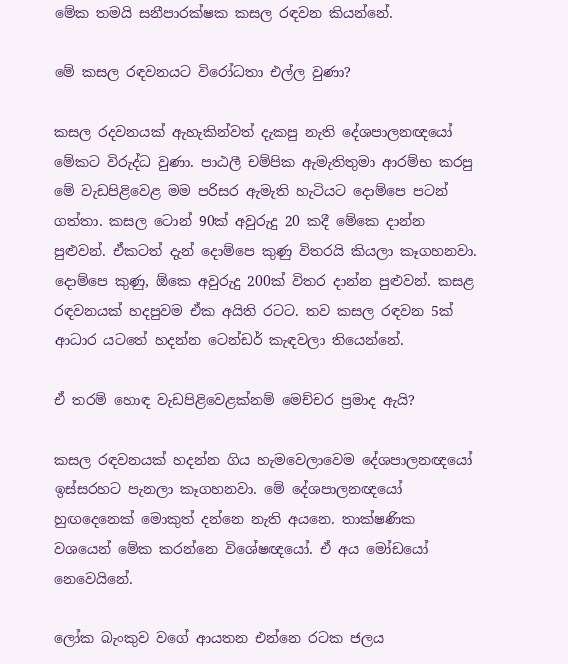මේක තමයි සනීපාරක්ෂක කසල රඳවන කියන්නේ.

මේ කසල රඳවනයට විරෝධතා එල්ල වුණා?

කසල රදවනයක් ඇහැකින්වත් දැකපු නැති දේශපාලනඥයෝ මේකට විරුද්ධ වුණා. පාඨලී චම්පික ඇමැතිතුමා ආරම්භ කරපු මේ වැඩපිළිවෙළ මම පරිසර ඇමැති හැටියට දොම්පෙ පටන් ගත්තා. කසල ටොන් 90ක් අවුරුදු 20 කදී මේකෙ දාන්න පුළුවන්. ඒකටත් දැන් දොම්පෙ කුණු විතරයි කියලා කෑගහනවා. දොම්පෙ කුණු, ඕකෙ අවුරුදු 200ක් විතර දාන්න පුළුවන්. කසළ රඳවනයක් හදපුවම ඒක අයිති රටට. තව කසල රඳවන 5ක් ආධාර යටතේ හදන්න ටෙන්ඩර් කැඳවලා තියෙන්නේ.

ඒ තරම් හොඳ වැඩපිළිවෙළක්නම් මෙච්චර ප්‍රමාද ඇයි?

කසල රඳවනයක් හදන්න ගිය හැමවෙලාවෙම දේශපාලනඥයෝ ඉස්සරහට පැනලා කෑගහනවා. මේ දේශපාලනඥයෝ හුඟදෙනෙක් මොකුත් දන්නෙ නැති අයනෙ. තාක්ෂණික වශයෙන් මේක කරන්නෙ විශේෂඥයෝ. ඒ අය මෝඩයෝ නෙවෙයිනේ.

ලෝක බැංකුව වගේ ආයතන එන්නෙ රටක ජලය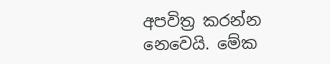අපවිත්‍ර කරන්න නෙවෙයි. මේක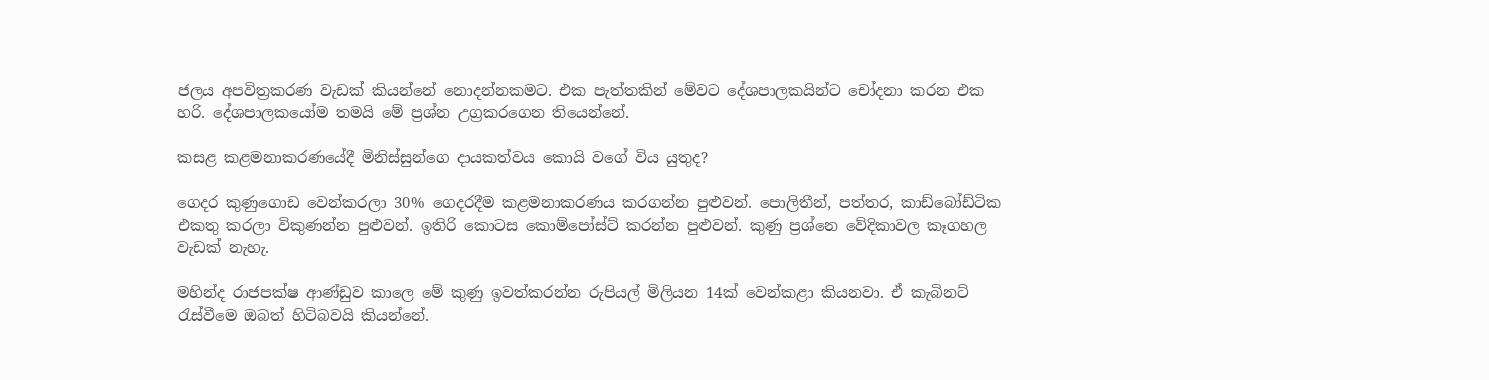ජලය අපවිත්‍රකරණ වැඩක් කියන්නේ නොදන්නකමට. එක පැත්තකින් මේවට දේශපාලකයින්ට චෝදනා කරන එක හරි. දේශපාලකයෝම තමයි මේ ප්‍රශ්න උග්‍රකරගෙන තියෙන්නේ.

කසළ කළමනාකරණයේදී මිනිස්සුන්ගෙ දායකත්වය කොයි වගේ විය යුතුද?

ගෙදර කුණුගොඩ වෙන්කරලා 30% ගෙදරදීම කළමනාකරණය කරගන්න පුළුවන්. පොලිතීන්, පත්තර, කාඩ්බෝඩ්ටික එකතු කරලා විකුණන්න පුළුවන්. ඉතිරි කොටස කොම්පෝස්ට් කරන්න පුළුවන්. කුණු ප්‍රශ්නෙ වේදිකාවල කෑගහල වැඩක් නැහැ.

මහින්ද රාජපක්ෂ ආණ්ඩුව කාලෙ මේ කුණු ඉවත්කරන්න රුපියල් මිලියන 14ක් වෙන්කළා කියනවා. ඒ කැබිනට් රැස්වීමෙ ඔබත් හිටිබවයි කියන්නේ.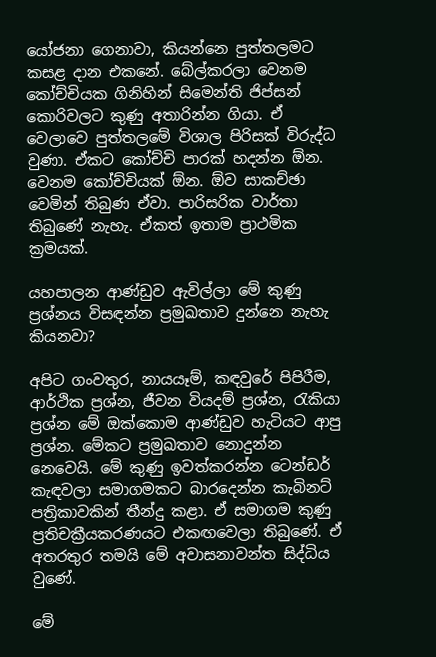යෝජනා ගෙනාවා, කියන්නෙ පුත්තලමට කසළ දාන එකනේ. බේල්කරලා වෙනම කෝච්චියක ගිනිහින් සිමෙන්ති ජිප්සන් කොරිවලට කුණු අතාරින්න ගියා. ඒ වෙලාවෙ පුත්තලමේ විශාල පිරිසක් විරුද්ධ වුණා. ඒකට කෝච්චි පාරක් හදන්න ඕන. වෙනම කෝච්චියක් ඕන. ඕව සාකච්ඡා වෙමින් තිබුණ ඒවා. පාරිසරික වාර්තා තිබුණේ නැහැ. ඒකත් ඉතාම ප්‍රාථමික ක්‍රමයක්.

යහපාලන ආණ්ඩුව ඇවිල්ලා මේ කුණු ප්‍රශ්නය විසඳන්න ප්‍රමුඛතාව දුන්නෙ නැහැ කියනවා?

අපිට ගංවතුර, නායයෑම්, කඳවුරේ පිපිරීම, ආර්ථික ප්‍රශ්න, ජීවන වියදම් ප්‍රශ්න, රැකියා ප්‍රශ්න මේ ඔක්කොම ආණ්ඩුව හැටියට ආපු ප්‍රශ්න. මේකට ප්‍රමුඛතාව නොදුන්න නෙවෙයි. මේ කුණු ඉවත්කරන්න ටෙන්ඩර් කැඳවලා සමාගමකට බාරදෙන්න කැබිනට් පත්‍රිකාවකින් තීන්දු කළා. ඒ සමාගම කුණු ප්‍රතිචක්‍රීයකරණයට එකඟවෙලා තිබුණේ. ඒ අතරතුර තමයි මේ අවාසනාවන්ත සිද්ධිය වුණේ.

මේ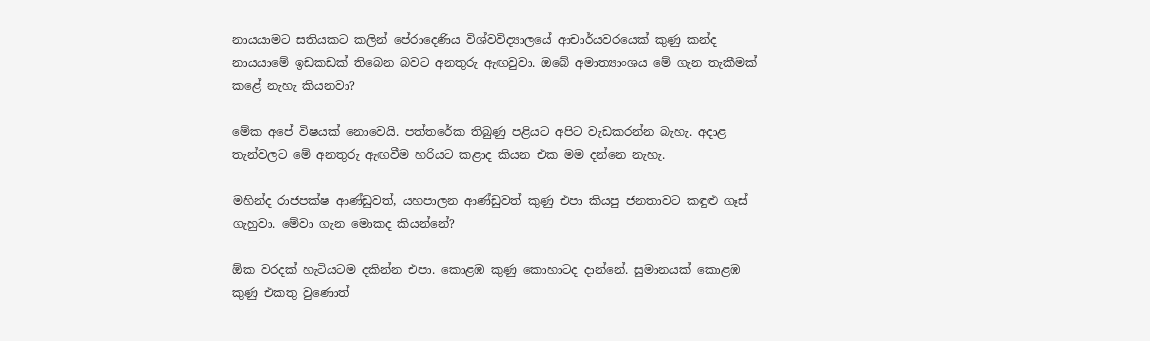නායයාමට සතියකට කලින් පේරාදෙණිය විශ්වවිද්‍යාලයේ ආචාර්යවරයෙක් කුණු කන්ද නායයාමේ ඉඩකඩක් තිබෙන බවට අනතුරු ඇඟවුවා. ඔබේ අමාත්‍යාංශය මේ ගැන තැකීමක් කළේ නැහැ කියනවා?

මේක අපේ විෂයක් නොවෙයි. පත්තරේක තිබුණු පළියට අපිට වැඩකරන්න බැහැ. අදාළ තැන්වලට මේ අනතුරු ඇඟවීම හරියට කළාද කියන එක මම දන්නෙ නැහැ.

මහින්ද රාජපක්ෂ ආණ්ඩුවත්, යහපාලන ආණ්ඩුවත් කුණු එපා කියපු ජනතාවට කඳුළු ගෑස් ගැහුවා. මේවා ගැන මොකද කියන්නේ?

ඕක වරදක් හැටියටම දකින්න එපා. කොළඹ කුණු කොහාටද දාන්නේ. සුමානයක් කොළඹ කුණු එකතු වුණොත්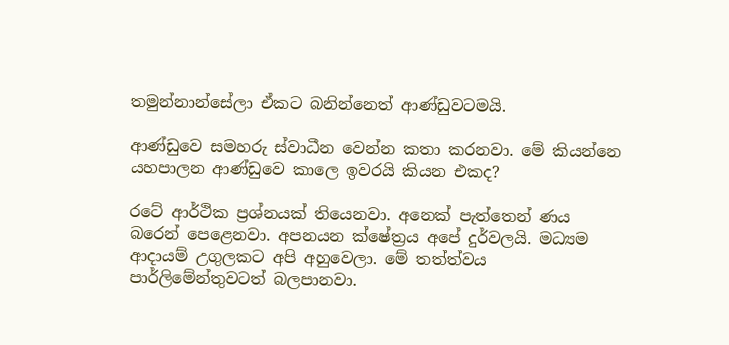තමුන්නාන්සේලා ඒකට බනින්නෙත් ආණ්ඩුවටමයි.

ආණ්ඩුවෙ සමහරු ස්වාධීන වෙන්න කතා කරනවා. මේ කියන්නෙ යහපාලන ආණ්ඩුවෙ කාලෙ ඉවරයි කියන එකද?

රටේ ආර්ථික ප්‍රශ්නයක් තියෙනවා. අනෙක් පැත්තෙන් ණය බරෙන් පෙළෙනවා. අපනයන ක්ෂේත්‍රය අපේ දුර්වලයි. මධ්‍යම ආදායම් උගුලකට අපි අහුවෙලා. මේ තත්ත්වය පාර්ලිමේන්තුවටත් බලපානවා.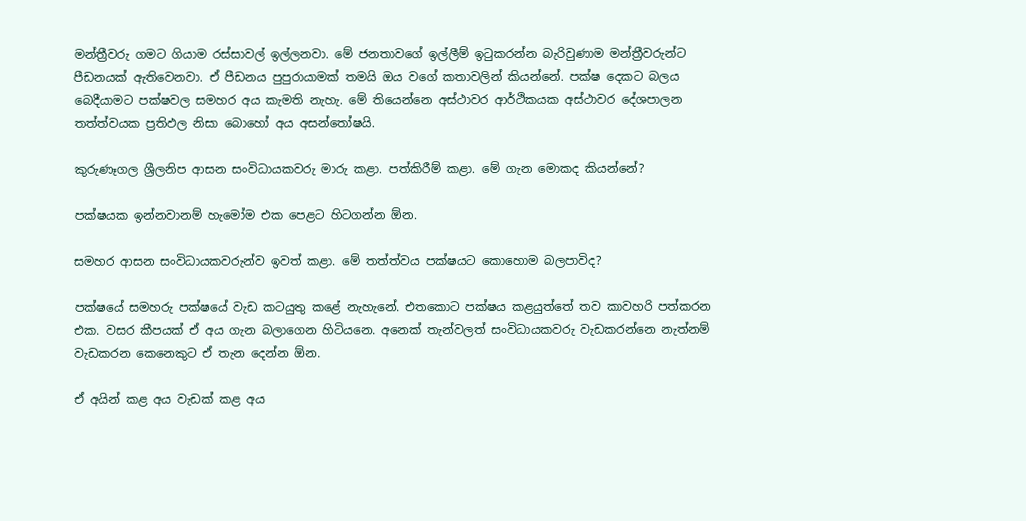මන්ත්‍රීවරු ගමට ගියාම රස්සාවල් ඉල්ලනවා. මේ ජනතාවගේ ඉල්ලීම් ඉටුකරන්න බැරිවුණාම මන්ත්‍රීවරුන්ට පීඩනයක් ඇතිවෙනවා. ඒ පීඩනය පුපුරායාමක් තමයි ඔය වගේ කතාවලින් කියන්නේ. පක්ෂ දෙකට බලය බෙදීයාමට පක්ෂවල සමහර අය කැමති නැහැ. මේ තියෙන්නෙ අස්ථාවර ආර්ථිකයක අස්ථාවර දේශපාලන තත්ත්වයක ප්‍රතිඵල නිසා බොහෝ අය අසන්තෝෂයි.

කුරුණෑගල ශ්‍රීලනිප ආසන සංවිධායකවරු මාරු කළා. පත්කිරීම් කළා. මේ ගැන මොකද කියන්නේ?

පක්ෂයක ඉන්නවානම් හැමෝම එක පෙළට හිටගන්න ඕන.

සමහර ආසන සංවිධායකවරුන්ව ඉවත් කළා. මේ තත්ත්වය පක්ෂයට කොහොම බලපාවිද?

පක්ෂයේ සමහරු පක්ෂයේ වැඩ කටයුතු කළේ නැහැනේ. එතකොට පක්ෂය කළයුත්තේ තව කාවහරි පත්කරන එක. වසර කීපයක් ඒ අය ගැන බලාගෙන හිටියනෙ. අනෙක් තැන්වලත් සංවිධායකවරු වැඩකරන්නෙ නැත්නම් වැඩකරන කෙනෙකුට ඒ තැන දෙන්න ඕන.

ඒ අයින් කළ අය වැඩක් කළ අය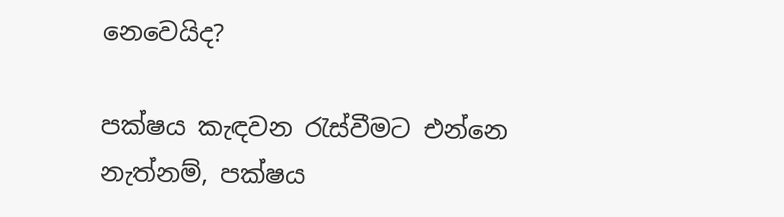නෙවෙයිද?

පක්ෂය කැඳවන රැස්වීමට එන්නෙ නැත්නම්, පක්ෂය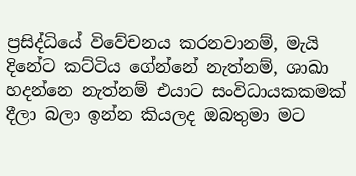ප්‍රසිද්ධියේ විවේචනය කරනවානම්, මැයි දිනේට කට්ටිය ගේන්නේ නැත්නම්, ශාඛා හදන්නෙ නැත්නම් එයාට සංවිධායකකමක් දීලා බලා ඉන්න කියලද ඔබතුමා මට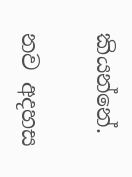කියන්නේ.

නව අදහස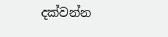දක්වන්න